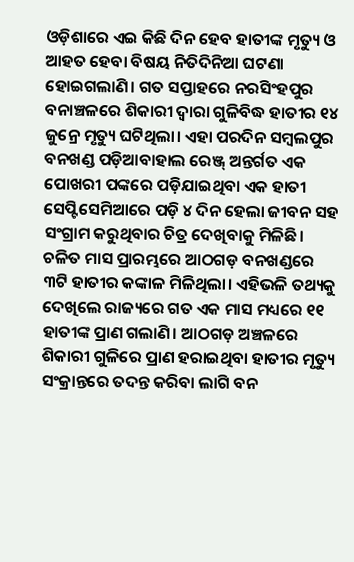ଓଡ଼ିଶାରେ ଏଇ କିଛି ଦିନ ହେବ ହାତୀଙ୍କ ମୃତ୍ୟୁ ଓ ଆହତ ହେବା ବିଷୟ ନିତିଦିନିଆ ଘଟଣା ହୋଇଗଲାଣି। ଗତ ସପ୍ତାହରେ ନରସିଂହପୁର ବନାଞ୍ଚଳରେ ଶିକାରୀ ଦ୍ୱାରା ଗୁଳିବିଦ୍ଧ ହାତୀର ୧୪ ଜୁନ୍ରେ ମୃତ୍ୟୁ ଘଟିଥିଲା। ଏହା ପରଦିନ ସମ୍ବଲପୁର ବନଖଣ୍ଡ ପଡ଼ିଆବାହାଲ ରେଞ୍ଜ୍ ଅନ୍ତର୍ଗତ ଏକ ପୋଖରୀ ପଙ୍କରେ ପଡ଼ିଯାଇଥିବା ଏକ ହାତୀ ସେପ୍ଟିସେମିଆରେ ପଡ଼ି ୪ ଦିନ ହେଲା ଜୀବନ ସହ ସଂଗ୍ରାମ କରୁଥିବାର ଚିତ୍ର ଦେଖିବାକୁ ମିଳିଛି। ଚଳିତ ମାସ ପ୍ରାରମ୍ଭରେ ଆଠଗଡ଼ ବନଖଣ୍ଡରେ ୩ଟି ହାତୀର କଙ୍କାଳ ମିଳିଥିଲା। ଏହିଭଳି ତଥ୍ୟକୁ ଦେଖିଲେ ରାଜ୍ୟରେ ଗତ ଏକ ମାସ ମଧ୍ୟରେ ୧୧ ହାତୀଙ୍କ ପ୍ରାଣ ଗଲାଣି। ଆଠଗଡ଼ ଅଞ୍ଚଳରେ ଶିକାରୀ ଗୁଳିରେ ପ୍ରାଣ ହରାଇଥିବା ହାତୀର ମୃତ୍ୟୁ ସଂକ୍ରାନ୍ତରେ ତଦନ୍ତ କରିବା ଲାଗି ବନ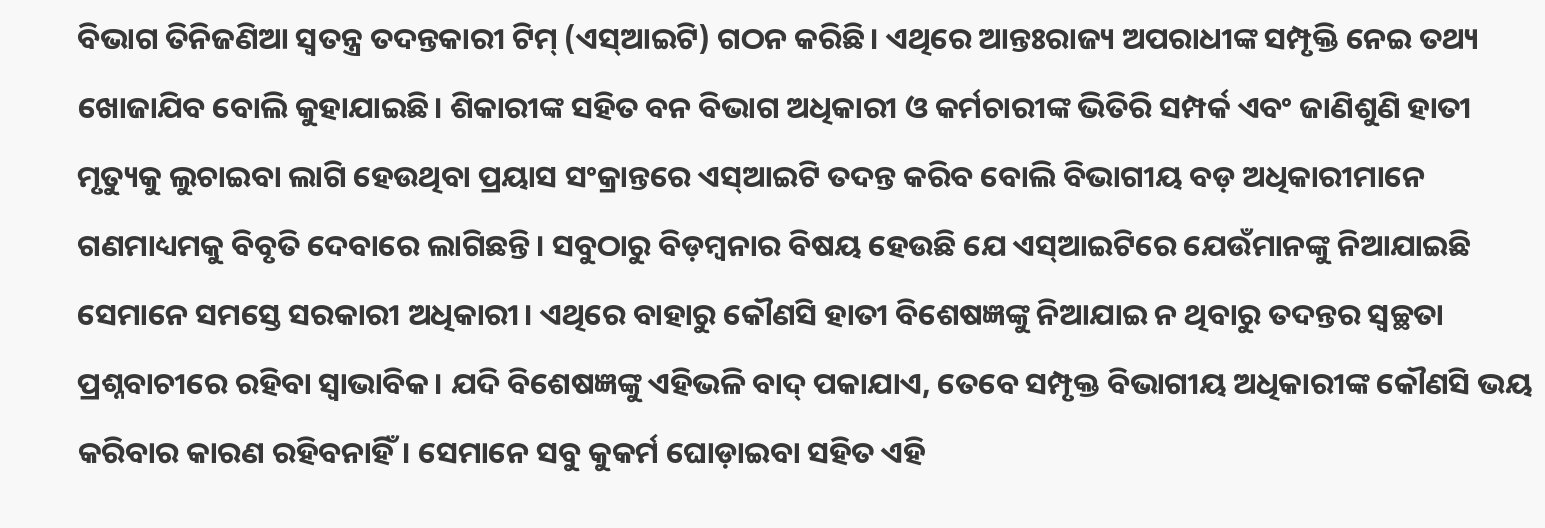ବିଭାଗ ତିନିଜଣିଆ ସ୍ବତନ୍ତ୍ର ତଦନ୍ତକାରୀ ଟିମ୍ (ଏସ୍ଆଇଟି) ଗଠନ କରିଛି। ଏଥିରେ ଆନ୍ତଃରାଜ୍ୟ ଅପରାଧୀଙ୍କ ସମ୍ପୃକ୍ତି ନେଇ ତଥ୍ୟ ଖୋଜାଯିବ ବୋଲି କୁହାଯାଇଛି। ଶିକାରୀଙ୍କ ସହିତ ବନ ବିଭାଗ ଅଧିକାରୀ ଓ କର୍ମଚାରୀଙ୍କ ଭିତିରି ସମ୍ପର୍କ ଏବଂ ଜାଣିଶୁଣି ହାତୀ ମୃତ୍ୟୁକୁ ଲୁଚାଇବା ଲାଗି ହେଉଥିବା ପ୍ରୟାସ ସଂକ୍ରାନ୍ତରେ ଏସ୍ଆଇଟି ତଦନ୍ତ କରିବ ବୋଲି ବିଭାଗୀୟ ବଡ଼ ଅଧିକାରୀମାନେ ଗଣମାଧ୍ୟମକୁ ବିବୃତି ଦେବାରେ ଲାଗିଛନ୍ତି। ସବୁଠାରୁ ବିଡ଼ମ୍ବନାର ବିଷୟ ହେଉଛି ଯେ ଏସ୍ଆଇଟିରେ ଯେଉଁମାନଙ୍କୁ ନିଆଯାଇଛି ସେମାନେ ସମସ୍ତେ ସରକାରୀ ଅଧିକାରୀ। ଏଥିରେ ବାହାରୁ କୌଣସି ହାତୀ ବିଶେଷଜ୍ଞଙ୍କୁ ନିଆଯାଇ ନ ଥିବାରୁ ତଦନ୍ତର ସ୍ବଚ୍ଛତା ପ୍ରଶ୍ନବାଚୀରେ ରହିବା ସ୍ବାଭାବିକ। ଯଦି ବିଶେଷଜ୍ଞଙ୍କୁ ଏହିଭଳି ବାଦ୍ ପକାଯାଏ, ତେବେ ସମ୍ପୃକ୍ତ ବିଭାଗୀୟ ଅଧିକାରୀଙ୍କ କୌଣସି ଭୟ କରିବାର କାରଣ ରହିବନାହିଁ। ସେମାନେ ସବୁ କୁକର୍ମ ଘୋଡ଼ାଇବା ସହିତ ଏହି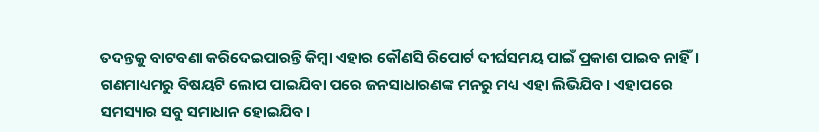ତଦନ୍ତକୁ ବାଟବଣା କରିଦେଇପାରନ୍ତି କିମ୍ବା ଏହାର କୌଣସି ରିପୋର୍ଟ ଦୀର୍ଘସମୟ ପାଇଁ ପ୍ରକାଶ ପାଇବ ନାହିଁ। ଗଣମାଧ୍ୟମରୁ ବିଷୟଟି ଲୋପ ପାଇଯିବା ପରେ ଜନସାଧାରଣଙ୍କ ମନରୁ ମଧ୍ୟ ଏହା ଲିଭିଯିବ। ଏହାପରେ ସମସ୍ୟାର ସବୁ ସମାଧାନ ହୋଇଯିବ।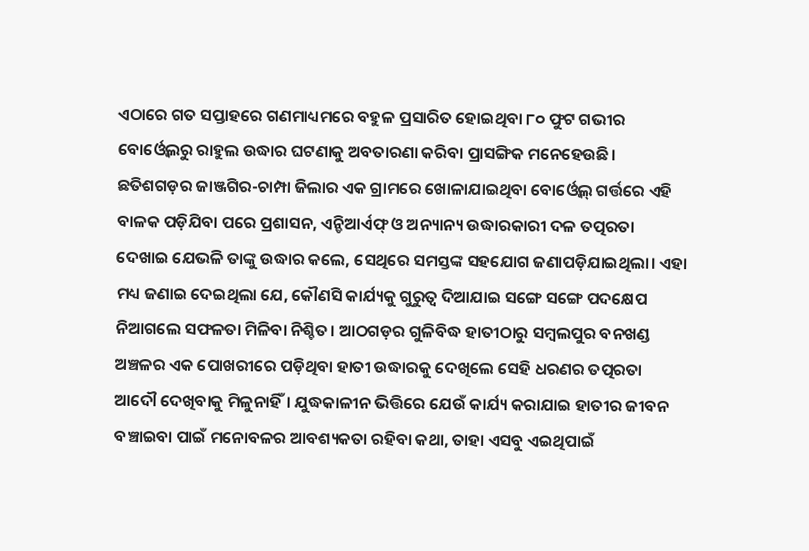ଏଠାରେ ଗତ ସପ୍ତାହରେ ଗଣମାଧ୍ୟମରେ ବହୁଳ ପ୍ରସାରିତ ହୋଇଥିବା ୮୦ ଫୁଟ ଗଭୀର ବୋର୍ଓ୍ବେଲରୁ ରାହୁଲ ଉଦ୍ଧାର ଘଟଣାକୁ ଅବତାରଣା କରିବା ପ୍ରାସଙ୍ଗିକ ମନେହେଉଛି। ଛତିଶଗଡ଼ର ଜାଞ୍ଜଗିର-ଚାମ୍ପା ଜିଲାର ଏକ ଗ୍ରାମରେ ଖୋଳାଯାଇଥିବା ବୋର୍ଓ୍ବେଲ୍ ଗର୍ତ୍ତରେ ଏହି ବାଳକ ପଡ଼ିଯିବା ପରେ ପ୍ରଶାସନ, ଏନ୍ଡିଆର୍ଏଫ୍ ଓ ଅନ୍ୟାନ୍ୟ ଉଦ୍ଧାରକାରୀ ଦଳ ତତ୍ପରତା ଦେଖାଇ ଯେଭଳି ତାଙ୍କୁ ଉଦ୍ଧାର କଲେ, ସେଥିରେ ସମସ୍ତଙ୍କ ସହଯୋଗ ଜଣାପଡ଼ିଯାଇଥିଲା। ଏହା ମଧ୍ୟ ଜଣାଇ ଦେଇଥିଲା ଯେ, କୌଣସି କାର୍ଯ୍ୟକୁ ଗୁରୁତ୍ୱ ଦିଆଯାଇ ସଙ୍ଗେ ସଙ୍ଗେ ପଦକ୍ଷେପ ନିଆଗଲେ ସଫଳତା ମିଳିବା ନିଶ୍ଚିତ। ଆଠଗଡ଼ର ଗୁଳିବିଦ୍ଧ ହାତୀଠାରୁ ସମ୍ବଲପୁର ବନଖଣ୍ଡ ଅଞ୍ଚଳର ଏକ ପୋଖରୀରେ ପଡ଼ିଥିବା ହାତୀ ଉଦ୍ଧାରକୁ ଦେଖିଲେ ସେହି ଧରଣର ତତ୍ପରତା ଆଦୌ ଦେଖିବାକୁ ମିଳୁନାହିଁ। ଯୁଦ୍ଧକାଳୀନ ଭିତ୍ତିରେ ଯେଉଁ କାର୍ଯ୍ୟ କରାଯାଇ ହାତୀର ଜୀବନ ବଞ୍ଚାଇବା ପାଇଁ ମନୋବଳର ଆବଶ୍ୟକତା ରହିବା କଥା, ତାହା ଏସବୁ ଏଇଥିପାଇଁ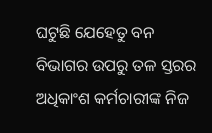ଘଟୁଛି ଯେହେତୁ ବନ ବିଭାଗର ଉପରୁ ତଳ ସ୍ତରର ଅଧିକାଂଶ କର୍ମଚାରୀଙ୍କ ନିଜ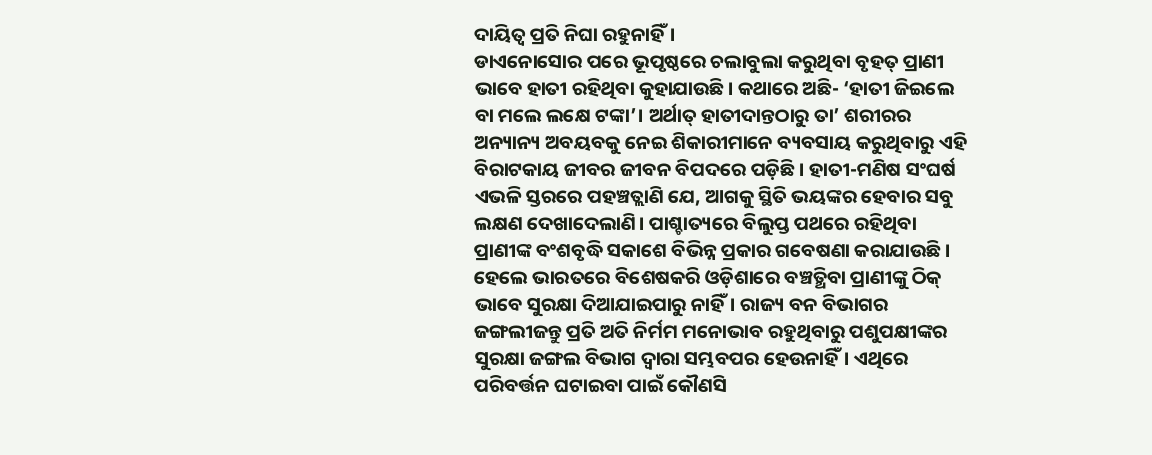ଦାୟିତ୍ୱ ପ୍ରତି ନିଘା ରହୁନାହିଁ।
ଡାଏନୋସୋର ପରେ ଭୂପୃଷ୍ଠରେ ଚଲାବୁଲା କରୁଥିବା ବୃହତ୍ ପ୍ରାଣୀ ଭାବେ ହାତୀ ରହିଥିବା କୁହାଯାଉଛି। କଥାରେ ଅଛି- ‘ହାତୀ ଜିଇଲେ ବା ମଲେ ଲକ୍ଷେ ଟଙ୍କା’। ଅର୍ଥାତ୍ ହାତୀଦାନ୍ତଠାରୁ ତା’ ଶରୀରର ଅନ୍ୟାନ୍ୟ ଅବୟବକୁ ନେଇ ଶିକାରୀମାନେ ବ୍ୟବସାୟ କରୁଥିବାରୁ ଏହି ବିରାଟକାୟ ଜୀବର ଜୀବନ ବିପଦରେ ପଡ଼ିଛି। ହାତୀ-ମଣିଷ ସଂଘର୍ଷ ଏଭଳି ସ୍ତରରେ ପହଞ୍ଚତ୍ଲାଣି ଯେ, ଆଗକୁ ସ୍ଥିତି ଭୟଙ୍କର ହେବାର ସବୁ ଲକ୍ଷଣ ଦେଖାଦେଲାଣି। ପାଶ୍ଚାତ୍ୟରେ ବିଲୁପ୍ତ ପଥରେ ରହିଥିବା ପ୍ରାଣୀଙ୍କ ବଂଶବୃଦ୍ଧି ସକାଶେ ବିଭିନ୍ନ ପ୍ରକାର ଗବେଷଣା କରାଯାଉଛି। ହେଲେ ଭାରତରେ ବିଶେଷକରି ଓଡ଼ିଶାରେ ବଞ୍ଚତ୍ଥିବା ପ୍ରାଣୀଙ୍କୁ ଠିକ୍ ଭାବେ ସୁରକ୍ଷା ଦିଆଯାଇପାରୁ ନାହିଁ। ରାଜ୍ୟ ବନ ବିଭାଗର ଜଙ୍ଗଲୀଜନ୍ତୁ ପ୍ରତି ଅତି ନିର୍ମମ ମନୋଭାବ ରହୁଥିବାରୁ ପଶୁପକ୍ଷୀଙ୍କର ସୁରକ୍ଷା ଜଙ୍ଗଲ ବିଭାଗ ଦ୍ୱାରା ସମ୍ଭବପର ହେଉନାହିଁ। ଏଥିରେ ପରିବର୍ତ୍ତନ ଘଟାଇବା ପାଇଁ କୌଣସି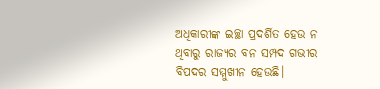ଅଧିକାରୀଙ୍କ ଇଚ୍ଛା ପ୍ରଦର୍ଶିତ ହେଉ ନ ଥିବାରୁ ରାଜ୍ୟର ବନ ସମ୍ପଦ ଗଭୀର ବିପଦର ସମ୍ମୁଖୀନ ହେଉଛି।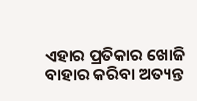ଏହାର ପ୍ରତିକାର ଖୋଜି ବାହାର କରିବା ଅତ୍ୟନ୍ତ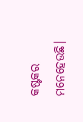କଷ୍ଟକର ମନେହେଉଛି।